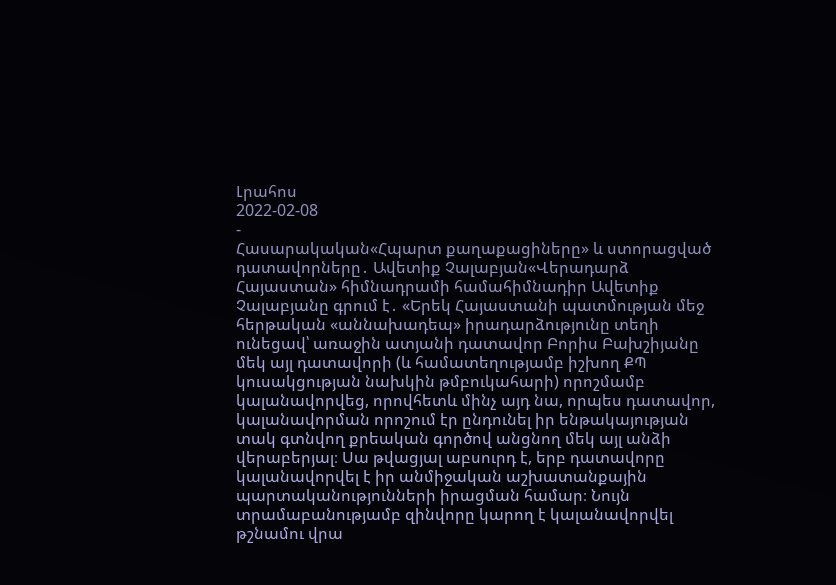Լրահոս
2022-02-08
-
Հասարակական«Հպարտ քաղաքացիները» և ստորացված դատավորները․ Ավետիք Չալաբյան«Վերադարձ Հայաստան» հիմնադրամի համահիմնադիր Ավետիք Չալաբյանը գրում է․ «Երեկ Հայաստանի պատմության մեջ հերթական «աննախադեպ» իրադարձությունը տեղի ունեցավ՝ առաջին ատյանի դատավոր Բորիս Բախշիյանը մեկ այլ դատավորի (և համատեղությամբ իշխող ՔՊ կուսակցության նախկին թմբուկահարի) որոշմամբ կալանավորվեց, որովհետև մինչ այդ նա, որպես դատավոր, կալանավորման որոշում էր ընդունել իր ենթակայության տակ գտնվող քրեական գործով անցնող մեկ այլ անձի վերաբերյալ։ Սա թվացյալ աբսուրդ է, երբ դատավորը կալանավորվել է իր անմիջական աշխատանքային պարտականությունների իրացման համար։ Նույն տրամաբանությամբ զինվորը կարող է կալանավորվել թշնամու վրա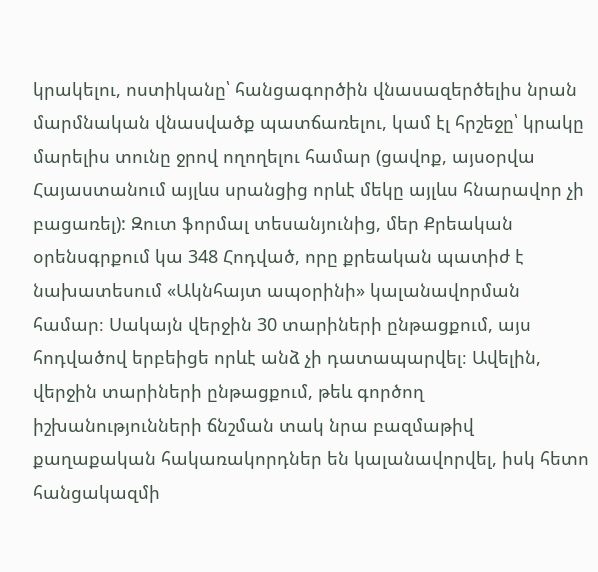կրակելու, ոստիկանը՝ հանցագործին վնասազերծելիս նրան մարմնական վնասվածք պատճառելու, կամ էլ հրշեջը՝ կրակը մարելիս տունը ջրով ողողելու համար (ցավոք, այսօրվա Հայաստանում այլևս սրանցից որևէ մեկը այլևս հնարավոր չի բացառել): Զուտ ֆորմալ տեսանյունից, մեր Քրեական օրենսգրքում կա 348 Հոդված, որը քրեական պատիժ է նախատեսում «Ակնհայտ ապօրինի» կալանավորման համար։ Սակայն վերջին 30 տարիների ընթացքում, այս հոդվածով երբեիցե որևէ անձ չի դատապարվել։ Ավելին, վերջին տարիների ընթացքում, թեև գործող իշխանությունների ճնշման տակ նրա բազմաթիվ քաղաքական հակառակորդներ են կալանավորվել, իսկ հետո հանցակազմի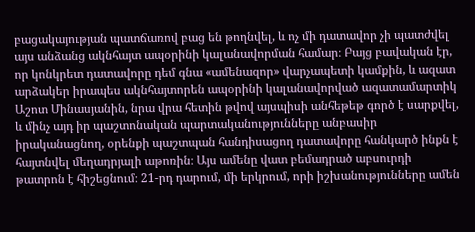բացակայության պատճառով բաց են թողնվել, և ոչ մի դատավոր չի պատժվել այս անձանց ակնհայտ ապօրինի կալանավորման համար։ Բայց բավական էր, որ կոնկրետ դատավորը դեմ գնա «ամենազոր» վարչապետի կամքին, և ազատ արձակեր իրապես ակնհայտորեն ապօրինի կալանավորված ազատամարտիկ Աշոտ Մինասյանին, նրա վրա հետին թվով այսպիսի անհեթեթ գործ է սարքվել, և մինչ այդ իր պաշտոնական պարտականությունները անբասիր իրականացնող, օրենքի պաշտպան հանդիսացող դատավորը հանկարծ ինքն է հայտնվել մեղադրյալի աթոռին։ Այս ամենը վատ բեմադրած աբսուրդի թատրոն է հիշեցնում։ 21-րդ դարում, մի երկրում, որի իշխանությունները ամեն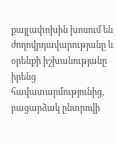քայլափոխին խոսում են ժողովրդավարությանը և օրենքի իշխանությանը իրենց հավատարմությունից, բացարձակ ընտրովի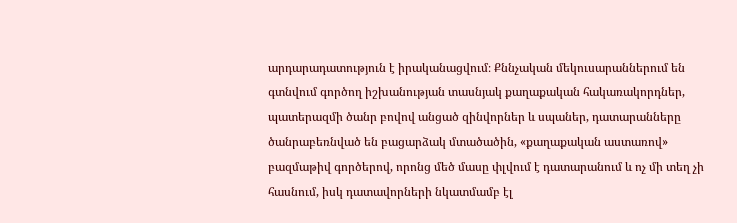արդարադատություն է իրականացվում։ Քննչական մեկուսարաններում են գտնվում գործող իշխանության տասնյակ քաղաքական հակառակորդներ, պատերազմի ծանր բովով անցած զինվորներ և սպաներ, դատարանները ծանրաբեռնված են բացարձակ մտածածին, «քաղաքական աստառով» բազմաթիվ գործերով, որոնց մեծ մասը փլվում է դատարանում և ոչ մի տեղ չի հասնում, իսկ դատավորների նկատմամբ էլ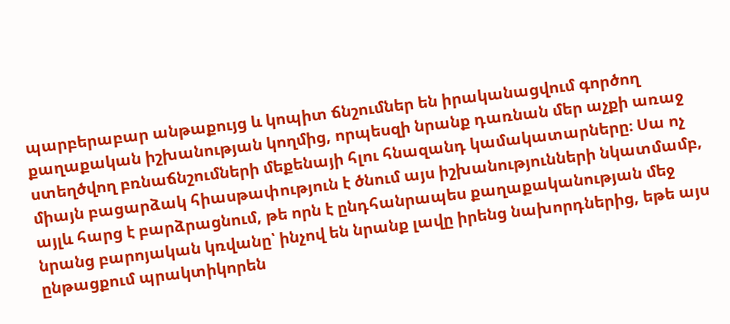պարբերաբար անթաքույց և կոպիտ ճնշումներ են իրականացվում գործող քաղաքական իշխանության կողմից, որպեսզի նրանք դառնան մեր աչքի առաջ ստեղծվող բռնաճնշումների մեքենայի հլու հնազանդ կամակատարները։ Սա ոչ միայն բացարձակ հիասթափություն է ծնում այս իշխանությունների նկատմամբ, այլև հարց է բարձրացնում, թե որն է ընդհանրապես քաղաքականության մեջ նրանց բարոյական կռվանը՝ ինչով են նրանք լավը իրենց նախորդներից, եթե այս ընթացքում պրակտիկորեն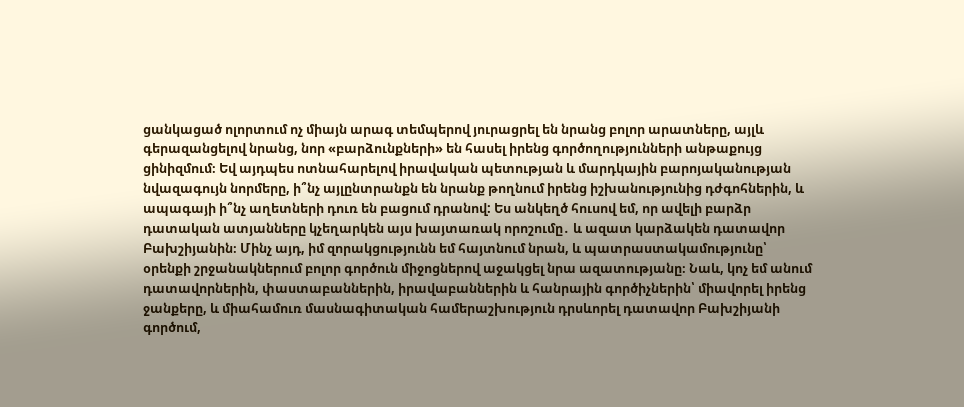ցանկացած ոլորտում ոչ միայն արագ տեմպերով յուրացրել են նրանց բոլոր արատները, այլև գերազանցելով նրանց, նոր «բարձունքների» են հասել իրենց գործողությունների անթաքույց ցինիզմում։ Եվ այդպես ոտնահարելով իրավական պետության և մարդկային բարոյականության նվազագույն նորմերը, ի՞նչ այլընտրանքն են նրանք թողնում իրենց իշխանությունից դժգոհներին, և ապագայի ի՞նչ աղետների դուռ են բացում դրանով: Ես անկեղծ հուսով եմ, որ ավելի բարձր դատական ատյանները կչեղարկեն այս խայտառակ որոշումը․ և ազատ կարձակեն դատավոր Բախշիյանին։ Մինչ այդ, իմ զորակցությունն եմ հայտնում նրան, և պատրաստակամությունը՝ օրենքի շրջանակներում բոլոր գործուն միջոցներով աջակցել նրա ազատությանը։ Նաև, կոչ եմ անում դատավորներին, փաստաբաններին, իրավաբաններին և հանրային գործիչներին՝ միավորել իրենց ջանքերը, և միահամուռ մասնագիտական համերաշխություն դրսևորել դատավոր Բախշիյանի գործում,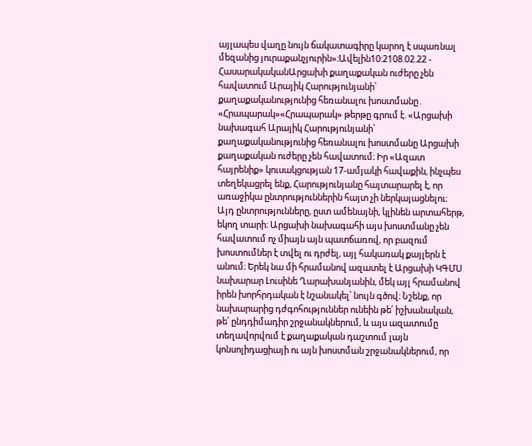այլապես վաղը նույն ճակատագիրը կարող է սպառնալ մեզանից յուրաքանչյուրին»։Ավելին10:2108.02.22 -
ՀասարակականԱրցախի քաղաքական ուժերը չեն հավատում Արայիկ Հարությունյանի՝ քաղաքականությունից հեռանալու խոստմանը․ «Հրապարակ»«Հրապարակ» թերթը գրում է. «Արցախի նախագահ Արայիկ Հարությունյանի՝ քաղաքականությունից հեռանալու խոստմանը Արցախի քաղաքական ուժերը չեն հավատում։ Իր «Ազատ հայրենիք» կուսակցության 17-ամյակի հավաքին, ինչպես տեղեկացրել ենք, Հարությունյանը հայտարարել է, որ առաջիկա ընտրություններին հայտ չի ներկայացնելու։ Այդ ընտրությունները, ըստ ամենայնի, կլինեն արտահերթ, եկող տարի։ Արցախի նախագահի այս խոստմանը չեն հավատում ոչ միայն այն պատճառով, որ բազում խոստումներ է տվել ու դրժել, այլ հակառակ քայլերն է անում։ Երեկ նա մի հրամանով ազատել է Արցախի ԿԳՄՍ նախարար Լուսինե Ղարախանյանին, մեկ այլ հրամանով իրեն խորհրդական է նշանակել՝ նույն գծով։ Նշենք, որ նախարարից դժգոհություններ ունեին թե՛ իշխանական, թե՛ ընդդիմադիր շրջանակներում, և այս ազատումը տեղավորվում է քաղաքական դաշտում լայն կոնսոլիդացիայի ու այն խոստման շրջանակներում, որ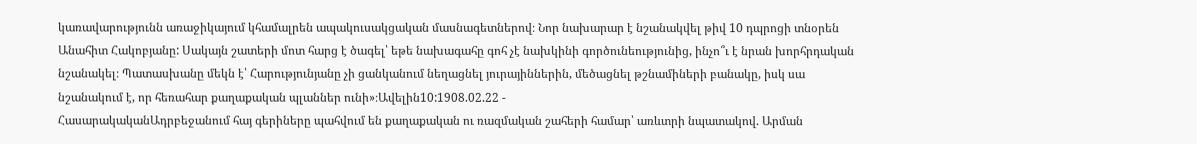կառավարությունն առաջիկայում կհամալրեն ապակուսակցական մասնագետներով։ Նոր նախարար է նշանակվել թիվ 10 դպրոցի տնօրեն Անահիտ Հակոբյանը: Սակայն շատերի մոտ հարց է ծագել՝ եթե նախագահը գոհ չէ նախկինի գործունեությունից, ինչո՞ւ է նրան խորհրդական նշանակել։ Պատասխանը մեկն է՝ Հարությունյանը չի ցանկանում նեղացնել յուրայիններին, մեծացնել թշնամիների բանակը, իսկ սա նշանակում է, որ հեռահար քաղաքական պլաններ ունի»։Ավելին10:1908.02.22 -
ՀասարակականԱդրբեջանում հայ գերիները պահվում են քաղաքական ու ռազմական շահերի համար՝ առևտրի նպատակով. Արման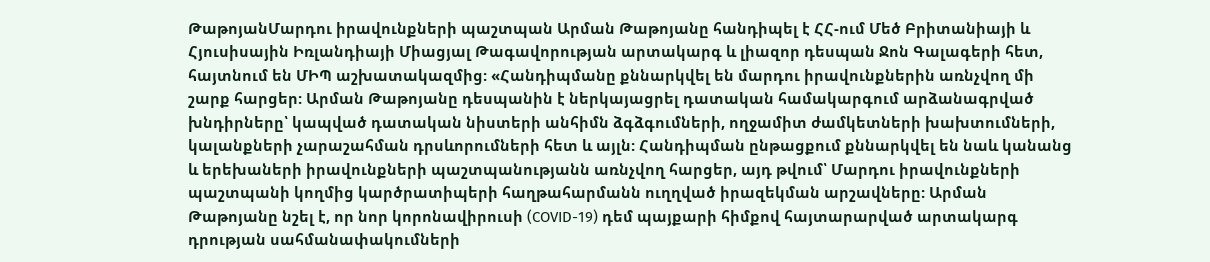ԹաթոյանՄարդու իրավունքների պաշտպան Արման Թաթոյանը հանդիպել է ՀՀ-ում Մեծ Բրիտանիայի և Հյուսիսային Իռլանդիայի Միացյալ Թագավորության արտակարգ և լիազոր դեսպան Ջոն Գալագերի հետ, հայտնում են ՄԻՊ աշխատակազմից: «Հանդիպմանը քննարկվել են մարդու իրավունքներին առնչվող մի շարք հարցեր: Արման Թաթոյանը դեսպանին է ներկայացրել դատական համակարգում արձանագրված խնդիրները՝ կապված դատական նիստերի անհիմն ձգձգումների, ողջամիտ ժամկետների խախտումների, կալանքների չարաշահման դրսևորումների հետ և այլն: Հանդիպման ընթացքում քննարկվել են նաև կանանց և երեխաների իրավունքների պաշտպանությանն առնչվող հարցեր, այդ թվում՝ Մարդու իրավունքների պաշտպանի կողմից կարծրատիպերի հաղթահարմանն ուղղված իրազեկման արշավները: Արման Թաթոյանը նշել է, որ նոր կորոնավիրուսի (COVID-19) դեմ պայքարի հիմքով հայտարարված արտակարգ դրության սահմանափակումների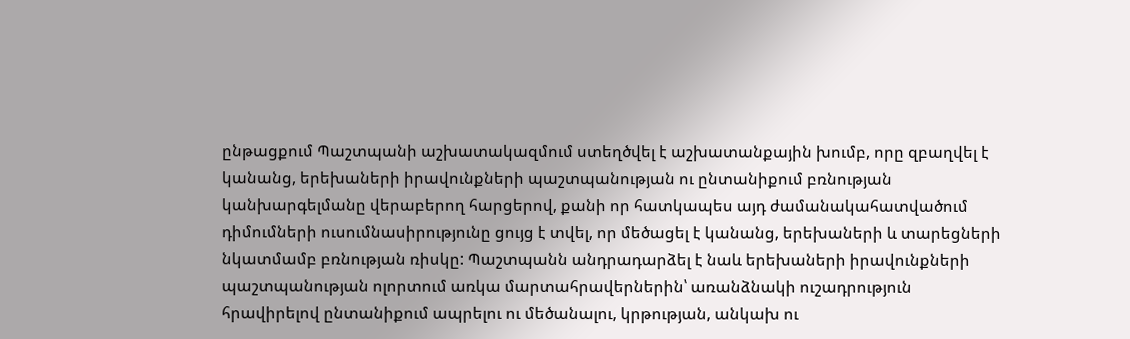ընթացքում Պաշտպանի աշխատակազմում ստեղծվել է աշխատանքային խումբ, որը զբաղվել է կանանց, երեխաների իրավունքների պաշտպանության ու ընտանիքում բռնության կանխարգելմանը վերաբերող հարցերով, քանի որ հատկապես այդ ժամանակահատվածում դիմումների ուսումնասիրությունը ցույց է տվել, որ մեծացել է կանանց, երեխաների և տարեցների նկատմամբ բռնության ռիսկը: Պաշտպանն անդրադարձել է նաև երեխաների իրավունքների պաշտպանության ոլորտում առկա մարտահրավերներին՝ առանձնակի ուշադրություն հրավիրելով ընտանիքում ապրելու ու մեծանալու, կրթության, անկախ ու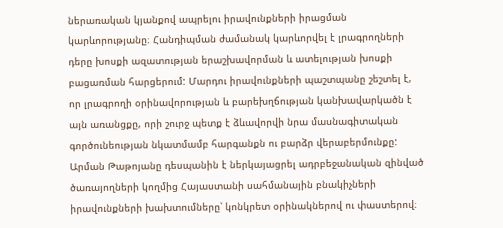ներառական կյանքով ապրելու իրավունքների իրացման կարևորությանը։ Հանդիպման ժամանակ կարևորվել է լրագրողների դերը խոսքի ազատության երաշխավորման և ատելության խոսքի բացառման հարցերում: Մարդու իրավունքների պաշտպանը շեշտել է, որ լրագրողի օրինավորության և բարեխղճության կանխավարկածն է այն առանցքը, որի շուրջ պետք է ձևավորվի նրա մասնագիտական գործունեության նկատմամբ հարգանքն ու բարձր վերաբերմունքը: Արման Թաթոյանը դեսպանին է ներկայացրել ադրբեջանական զինված ծառայողների կողմից Հայաստանի սահմանային բնակիչների իրավունքների խախտումները՝ կոնկրետ օրինակներով ու փաստերով։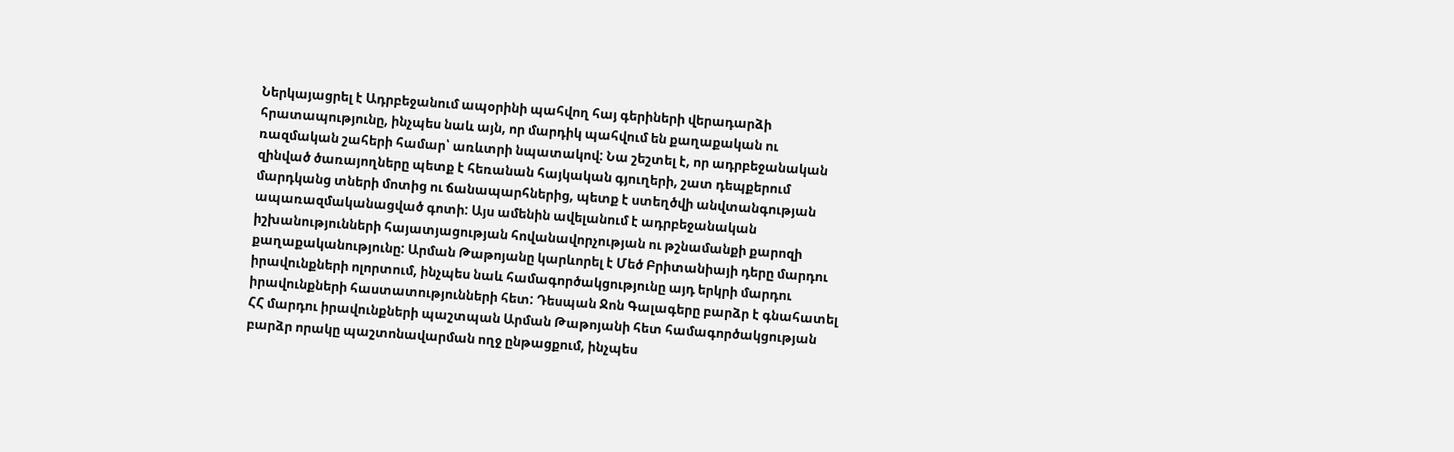Ներկայացրել է Ադրբեջանում ապօրինի պահվող հայ գերիների վերադարձի հրատապությունը, ինչպես նաև այն, որ մարդիկ պահվում են քաղաքական ու ռազմական շահերի համար՝ առևտրի նպատակով: Նա շեշտել է, որ ադրբեջանական զինված ծառայողները պետք է հեռանան հայկական գյուղերի, շատ դեպքերում մարդկանց տների մոտից ու ճանապարհներից, պետք է ստեղծվի անվտանգության ապառազմականացված գոտի: Այս ամենին ավելանում է ադրբեջանական իշխանությունների հայատյացության հովանավորչության ու թշնամանքի քարոզի քաղաքականությունը: Արման Թաթոյանը կարևորել է Մեծ Բրիտանիայի դերը մարդու իրավունքների ոլորտում, ինչպես նաև համագործակցությունը այդ երկրի մարդու իրավունքների հաստատությունների հետ: Դեսպան Ջոն Գալագերը բարձր է գնահատել ՀՀ մարդու իրավունքների պաշտպան Արման Թաթոյանի հետ համագործակցության բարձր որակը պաշտոնավարման ողջ ընթացքում, ինչպես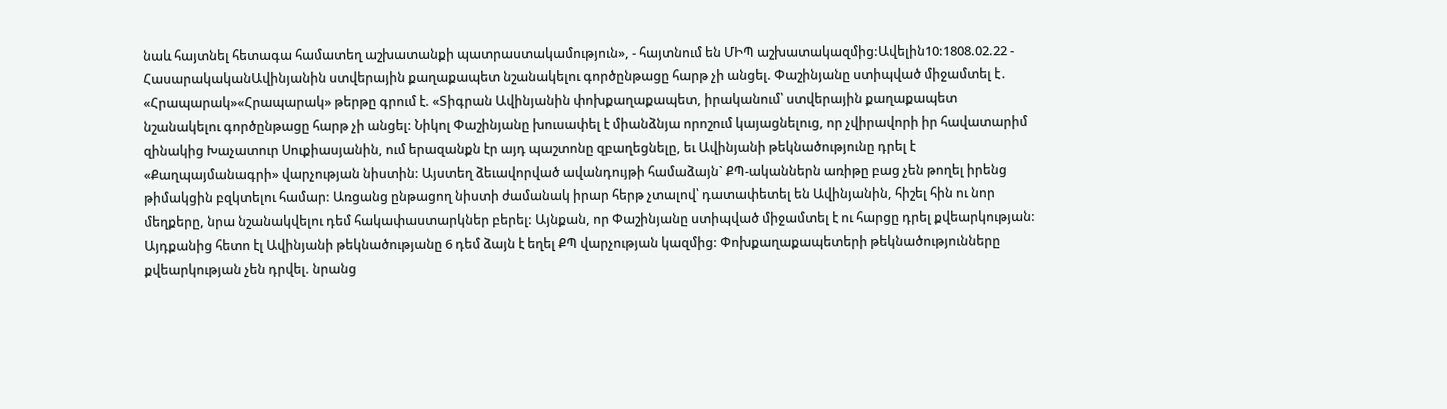նաև հայտնել հետագա համատեղ աշխատանքի պատրաստակամություն», - հայտնում են ՄԻՊ աշխատակազմից:Ավելին10:1808.02.22 -
ՀասարակականԱվինյանին ստվերային քաղաքապետ նշանակելու գործընթացը հարթ չի անցել. Փաշինյանը ստիպված միջամտել է․ «Հրապարակ»«Հրապարակ» թերթը գրում է. «Տիգրան Ավինյանին փոխքաղաքապետ, իրականում՝ ստվերային քաղաքապետ նշանակելու գործընթացը հարթ չի անցել: Նիկոլ Փաշինյանը խուսափել է միանձնյա որոշում կայացնելուց, որ չվիրավորի իր հավատարիմ զինակից Խաչատուր Սուքիասյանին, ում երազանքն էր այդ պաշտոնը զբաղեցնելը, եւ Ավինյանի թեկնածությունը դրել է «Քաղպայմանագրի» վարչության նիստին: Այստեղ ձեւավորված ավանդույթի համաձայն` ՔՊ-ականներն առիթը բաց չեն թողել իրենց թիմակցին բզկտելու համար: Առցանց ընթացող նիստի ժամանակ իրար հերթ չտալով՝ դատափետել են Ավինյանին, հիշել հին ու նոր մեղքերը, նրա նշանակվելու դեմ հակափաստարկներ բերել: Այնքան, որ Փաշինյանը ստիպված միջամտել է ու հարցը դրել քվեարկության: Այդքանից հետո էլ Ավինյանի թեկնածությանը 6 դեմ ձայն է եղել ՔՊ վարչության կազմից: Փոխքաղաքապետերի թեկնածությունները քվեարկության չեն դրվել. նրանց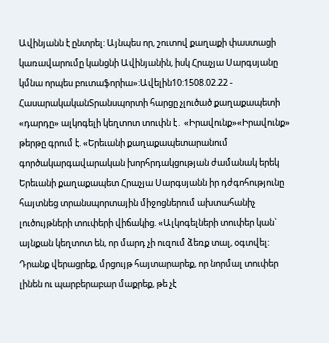Ավինյանն է ընտրել: Այնպես որ, շուտով քաղաքի փաստացի կառավարումը կանցնի Ավինյանին, իսկ Հրաչյա Սարգսյանը կմնա որպես բուտաֆորիա»:Ավելին10:1508.02.22 -
ՀասարակականՏրանսպորտի հարցը չլուծած քաղաքապետի «դարդը» ալկոգելի կեղտոտ տուփն է․ «Իրավունք»«Իրավունք» թերթը գրում է. «Երեւանի քաղաքապետարանում գործակարգավարական խորհրդակցության ժամանակ երեկ Երեւանի քաղաքապետ Հրաչյա Սարգսյանն իր դժգոհությունը հայտնեց տրանսպորտային միջոցներում ախտահանիչ լուծույթների տուփերի վիճակից. «Ալկոգելների տուփեր կան` այնքան կեղտոտ են, որ մարդ չի ուզում ձեռք տալ, օգտվել: Դրանք վերացրեք, մրցույթ հայտարարեք, որ նորմալ տուփեր լինեն ու պարբերաբար մաքրեք, թե չէ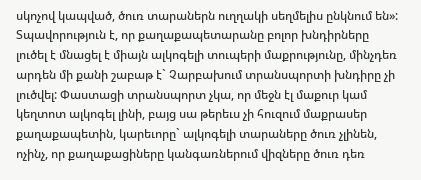սկոչով կապված, ծուռ տարաներն ուղղակի սեղմելիս ընկնում են»: Տպավորություն է, որ քաղաքապետարանը բոլոր խնդիրները լուծել է մնացել է միայն ալկոգելի տուպերի մաքրությունը, մինչդեռ արդեն մի քանի շաբաթ է` Չարբախում տրանսպորտի խնդիրը չի լուծվել: Փաստացի տրանսպորտ չկա, որ մեջն էլ մաքուր կամ կեղտոտ ալկոգել լինի, բայց սա թերեւս չի հուզում մաքրասեր քաղաքապետին, կարեւորը` ալկոգելի տարաները ծուռ չլինեն, ոչինչ, որ քաղաքացիները կանգառներում վիզները ծուռ դեռ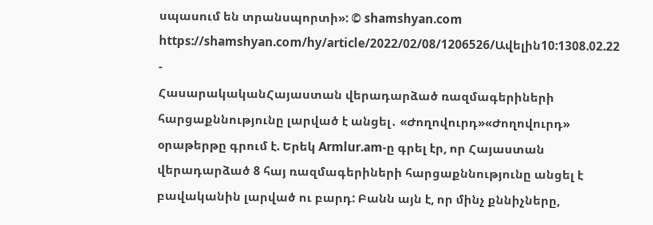սպասում են տրանսպորտի»: © shamshyan.com https://shamshyan.com/hy/article/2022/02/08/1206526/Ավելին10:1308.02.22 -
ՀասարակականՀայաստան վերադարձած ռազմագերիների հարցաքննությունը լարված է անցել․ «Ժողովուրդ»«Ժողովուրդ» օրաթերթը գրում է. Երեկ Armlur.am-ը գրել էր, որ Հայաստան վերադարձած 8 հայ ռազմագերիների հարցաքննությունը անցել է բավականին լարված ու բարդ: Բանն այն է, որ մինչ քննիչները,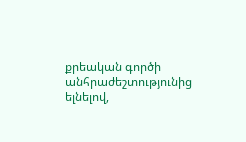քրեական գործի անհրաժեշտությունից ելնելով,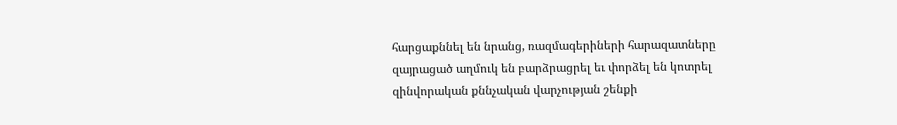հարցաքննել են նրանց, ռազմագերիների հարազատները զայրացած աղմուկ են բարձրացրել եւ փորձել են կոտրել զինվորական քննչական վարչության շենքի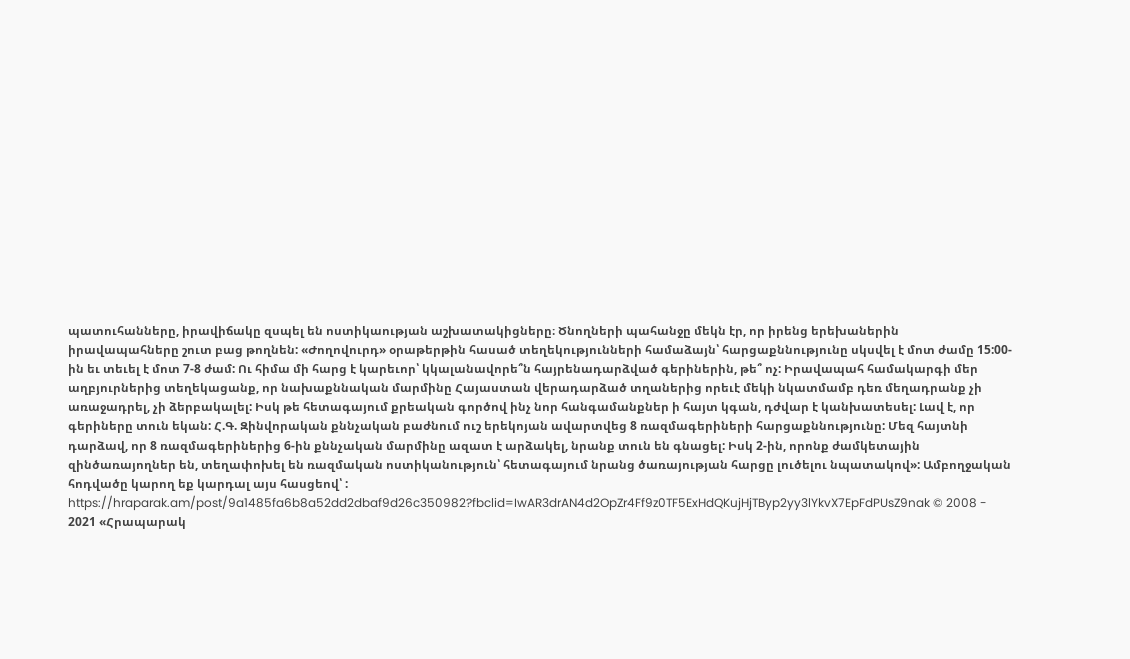պատուհանները, իրավիճակը զսպել են ոստիկաության աշխատակիցները։ Ծնողների պահանջը մեկն էր, որ իրենց երեխաներին իրավապահները շուտ բաց թողնեն: «Ժողովուրդ» օրաթերթին հասած տեղեկությունների համաձայն՝ հարցաքննությունը սկսվել է մոտ ժամը 15:00-ին եւ տեւել է մոտ 7-8 ժամ: Ու հիմա մի հարց է կարեւոր՝ կկալանավորե՞ն հայրենադարձված գերիներին, թե՞ ոչ: Իրավապահ համակարգի մեր աղբյուրներից տեղեկացանք, որ նախաքննական մարմինը Հայաստան վերադարձած տղաներից որեւէ մեկի նկատմամբ դեռ մեղադրանք չի առաջադրել, չի ձերբակալել: Իսկ թե հետագայում քրեական գործով ինչ նոր հանգամանքներ ի հայտ կգան, դժվար է կանխատեսել: Լավ է, որ գերիները տուն եկան: Հ.Գ. Զինվորական քննչական բաժնում ուշ երեկոյան ավարտվեց 8 ռազմագերիների հարցաքննությունը: Մեզ հայտնի դարձավ, որ 8 ռազմագերիներից 6-ին քննչական մարմինը ազատ է արձակել, նրանք տուն են գնացել: Իսկ 2-ին, որոնք ժամկետային զինծառայողներ են, տեղափոխել են ռազմական ոստիկանություն՝ հետագայում նրանց ծառայության հարցը լուծելու նպատակով»: Ամբողջական հոդվածը կարող եք կարդալ այս հասցեով՝ : https://hraparak.am/post/9a1485fa6b8a52dd2dbaf9d26c350982?fbclid=IwAR3drAN4d2OpZr4Ff9z0TF5ExHdQKujHjTByp2yy3lYkvX7EpFdPUsZ9nak © 2008 - 2021 «Հրապարակ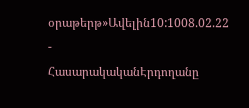օրաթերթ»Ավելին10:1008.02.22 -
ՀասարակականԷրդողանը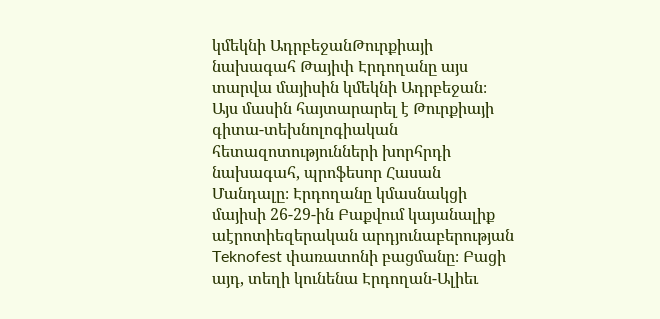կմեկնի ԱդրբեջանԹուրքիայի նախագահ Թայիփ Էրդողանը այս տարվա մայիսին կմեկնի Ադրբեջան։ Այս մասին հայտարարել է Թուրքիայի գիտա-տեխնոլոգիական հետազոտությունների խորհրդի նախագահ, պրոֆեսոր Հասան Մանդալը։ Էրդողանը կմասնակցի մայիսի 26-29-ին Բաքվում կայանալիք աէրոտիեզերական արդյունաբերության Teknofest փառատոնի բացմանը։ Բացի այդ, տեղի կունենա Էրդողան-Ալիեւ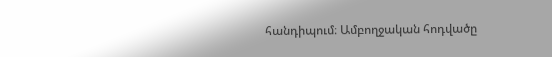հանդիպում։ Ամբողջական հոդվածը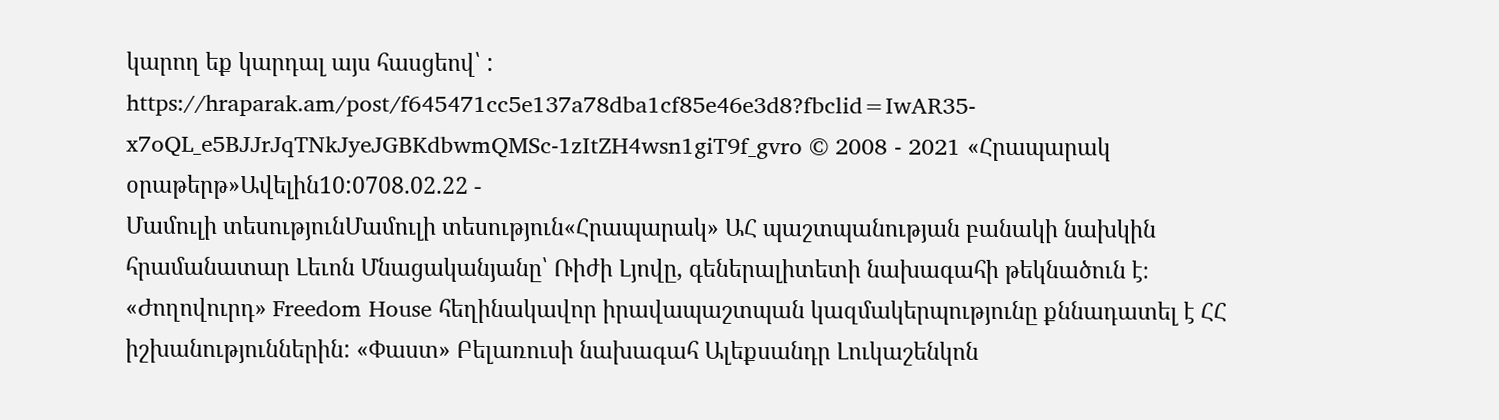կարող եք կարդալ այս հասցեով՝ : https://hraparak.am/post/f645471cc5e137a78dba1cf85e46e3d8?fbclid=IwAR35-x7oQL_e5BJJrJqTNkJyeJGBKdbwmQMSc-1zItZH4wsn1giT9f_gvro © 2008 - 2021 «Հրապարակ օրաթերթ»Ավելին10:0708.02.22 -
Մամուլի տեսությունՄամուլի տեսություն«Հրապարակ» ԱՀ պաշտպանության բանակի նախկին հրամանատար Լեւոն Մնացականյանը՝ Ռիժի Լյովը, գեներալիտետի նախագահի թեկնածուն է։ «Ժողովուրդ» Freedom House հեղինակավոր իրավապաշտպան կազմակերպությունը քննադատել է ՀՀ իշխանություններին: «Փաստ» Բելառուսի նախագահ Ալեքսանդր Լուկաշենկոն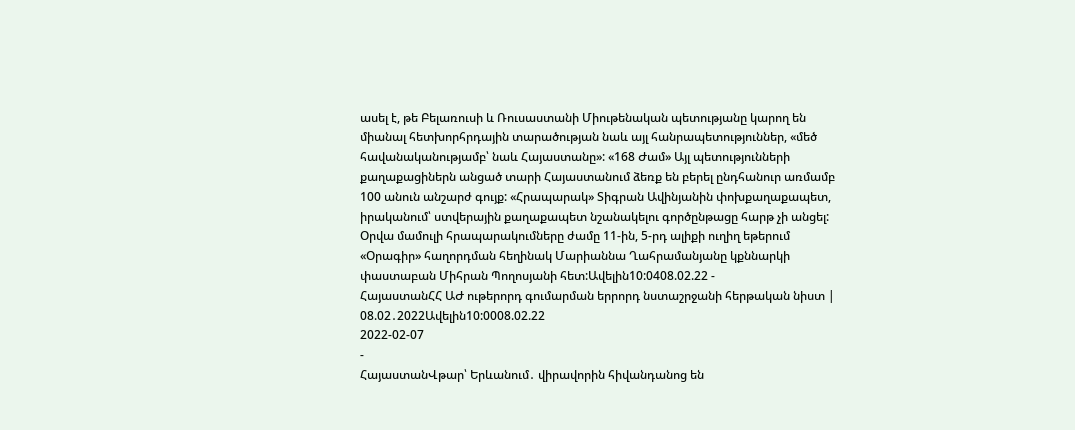ասել է, թե Բելառուսի և Ռուսաստանի Միութենական պետությանը կարող են միանալ հետխորհրդային տարածության նաև այլ հանրապետություններ, «մեծ հավանականությամբ՝ նաև Հայաստանը»: «168 Ժամ» Այլ պետությունների քաղաքացիներն անցած տարի Հայաստանում ձեռք են բերել ընդհանուր առմամբ 100 անուն անշարժ գույք: «Հրապարակ» Տիգրան Ավինյանին փոխքաղաքապետ, իրականում՝ ստվերային քաղաքապետ նշանակելու գործընթացը հարթ չի անցել: Օրվա մամուլի հրապարակումները ժամը 11-ին, 5-րդ ալիքի ուղիղ եթերում «Օրագիր» հաղորդման հեղինակ Մարիաննա Ղահրամանյանը կքննարկի փաստաբան Միհրան Պողոսյանի հետ:Ավելին10:0408.02.22 -
ՀայաստանՀՀ ԱԺ ութերորդ գումարման երրորդ նստաշրջանի հերթական նիստ | 08.02․2022Ավելին10:0008.02.22
2022-02-07
-
ՀայաստանՎթար՝ Երևանում․ վիրավորին հիվանդանոց են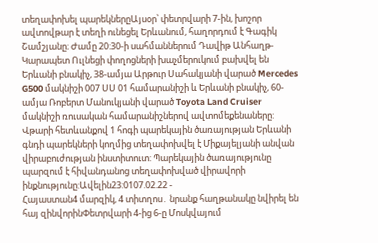տեղափոխել պարեկներըԱյսօր՝ փետրվարի 7-ին, խոշոր ավտովթար է տեղի ունեցել Երևանում, հաղորդում է Գագիկ Շամշյանը։ Ժամը 20:30-ի սահմաններում Դավիթ Անհաղթ-Կարապետ Ուլնեցի փողոցների խաչմերուկում բախվել են Երևանի բնակիչ, 38-ամյա Արթուր Սահակյանի վարած Mercedes G500 մակնիշի 007 ՍՍ 01 համարանիշի և Երևանի բնակիչ, 60-ամյա Ռոբերտ Մանուկյանի վարած Toyota Land Cruiser մակնիշի ռուսական համարանիշներով ավտոմեքենաները: Վթարի հետևանքով 1 հոգի պարեկային ծառայության Երևանի գնդի պարեկների կողմից տեղափոխվել է Միքայելյանի անվան վիրաբուժության ինստիտուտ: Պարեկային ծառայությունը պարզում է հիվանդանոց տեղափոխված վիրավորի ինքնությունը:Ավելին23:0107.02.22 -
Հայաստան4 մարզիկ, 4 տիտղոս․ նրանք հաղթանակը նվիրել են հայ զինվորինՓետրվարի 4-ից 6-ը Մոսկվայում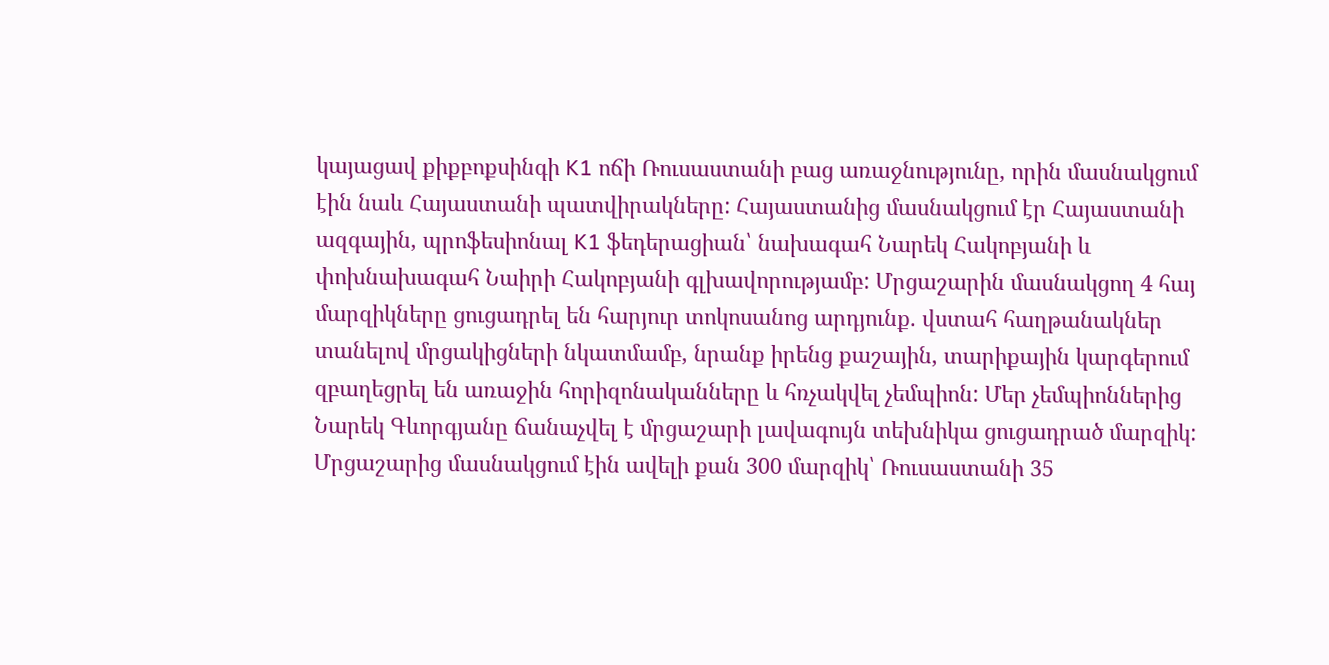կայացավ քիքբոքսինգի K1 ոճի Ռուսաստանի բաց առաջնությունը, որին մասնակցում էին նաև Հայաստանի պատվիրակները: Հայաստանից մասնակցում էր Հայաստանի ազգային, պրոֆեսիոնալ K1 ֆեդերացիան՝ նախագահ Նարեկ Հակոբյանի և փոխնախագահ Նաիրի Հակոբյանի գլխավորությամբ: Մրցաշարին մասնակցող 4 հայ մարզիկները ցուցադրել են հարյուր տոկոսանոց արդյունք. վստահ հաղթանակներ տանելով մրցակիցների նկատմամբ, նրանք իրենց քաշային, տարիքային կարգերում զբաղեցրել են առաջին հորիզոնականները և հռչակվել չեմպիոն: Մեր չեմպիոններից Նարեկ Գևորգյանը ճանաչվել է մրցաշարի լավագույն տեխնիկա ցուցադրած մարզիկ: Մրցաշարից մասնակցում էին ավելի քան 300 մարզիկ՝ Ռուսաստանի 35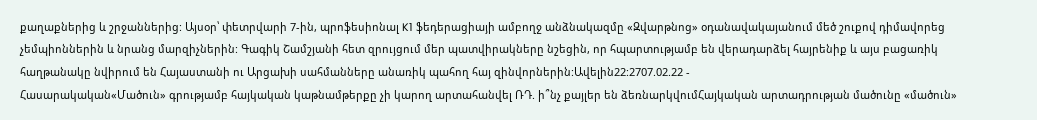քաղաքներից և շրջաններից: Այսօր՝ փետրվարի 7-ին, պրոֆեսիոնալ K1 ֆեդերացիայի ամբողջ անձնակազմը «Զվարթնոց» օդանավակայանում մեծ շուքով դիմավորեց չեմպիոններին և նրանց մարզիչներին: Գագիկ Շամշյանի հետ զրույցում մեր պատվիրակները նշեցին, որ հպարտությամբ են վերադարձել հայրենիք և այս բացառիկ հաղթանակը նվիրում են Հայաստանի ու Արցախի սահմանները անառիկ պահող հայ զինվորներին:Ավելին22:2707.02.22 -
Հասարակական«Մածուն» գրությամբ հայկական կաթնամթերքը չի կարող արտահանվել ՌԴ. ի՞նչ քայլեր են ձեռնարկվումՀայկական արտադրության մածունը «մածուն»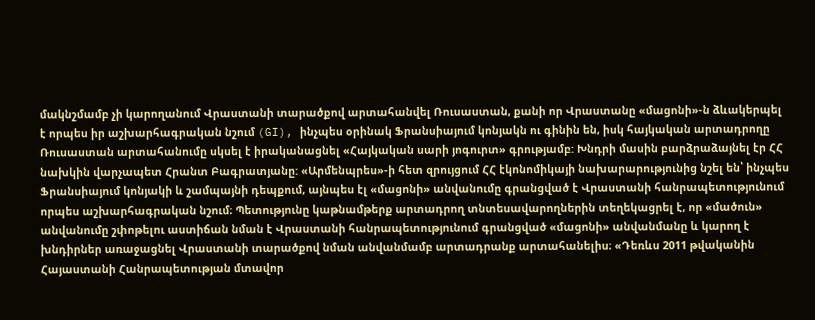մակնշմամբ չի կարողանում Վրաստանի տարածքով արտահանվել Ռուսաստան, քանի որ Վրաստանը «մացոնի»-ն ձևակերպել է որպես իր աշխարհագրական նշում (GI), ինչպես օրինակ Ֆրանսիայում կոնյակն ու գինին են, իսկ հայկական արտադրողը Ռուսաստան արտահանումը սկսել է իրականացնել «Հայկական սարի յոգուրտ» գրությամբ: Խնդրի մասին բարձրաձայնել էր ՀՀ նախկին վարչապետ Հրանտ Բագրատյանը: «Արմենպրես»-ի հետ զրույցում ՀՀ էկոնոմիկայի նախարարությունից նշել են՝ ինչպես Ֆրանսիայում կոնյակի և շամպայնի դեպքում, այնպես էլ «մացոնի» անվանումը գրանցված է Վրաստանի հանրապետությունում որպես աշխարհագրական նշում։ Պետությունը կաթնամթերք արտադրող տնտեսավարողներին տեղեկացրել է, որ «մածուն» անվանումը շփոթելու աստիճան նման է Վրաստանի հանրապետությունում գրանցված «մացոնի» անվանմանը և կարող է խնդիրներ առաջացնել Վրաստանի տարածքով նման անվանմամբ արտադրանք արտահանելիս։ «Դեռևս 2011 թվականին Հայաստանի Հանրապետության մտավոր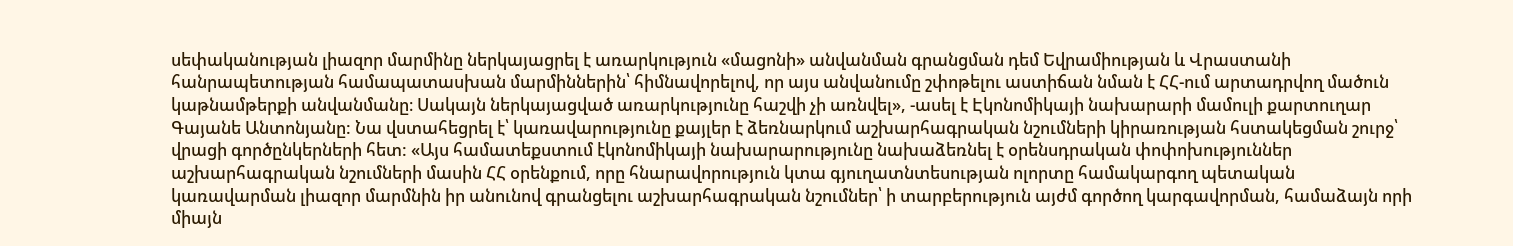սեփականության լիազոր մարմինը ներկայացրել է առարկություն «մացոնի» անվանման գրանցման դեմ Եվրամիության և Վրաստանի հանրապետության համապատասխան մարմիններին՝ հիմնավորելով, որ այս անվանումը շփոթելու աստիճան նման է ՀՀ-ում արտադրվող մածուն կաթնամթերքի անվանմանը։ Սակայն ներկայացված առարկությունը հաշվի չի առնվել», -ասել է Էկոնոմիկայի նախարարի մամուլի քարտուղար Գայանե Անտոնյանը: Նա վստահեցրել է՝ կառավարությունը քայլեր է ձեռնարկում աշխարհագրական նշումների կիրառության հստակեցման շուրջ՝ վրացի գործընկերների հետ: «Այս համատեքստում էկոնոմիկայի նախարարությունը նախաձեռնել է օրենսդրական փոփոխություններ աշխարհագրական նշումների մասին ՀՀ օրենքում, որը հնարավորություն կտա գյուղատնտեսության ոլորտը համակարգող պետական կառավարման լիազոր մարմնին իր անունով գրանցելու աշխարհագրական նշումներ՝ ի տարբերություն այժմ գործող կարգավորման, համաձայն որի միայն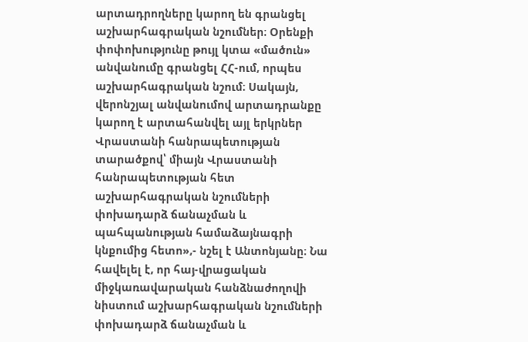արտադրողները կարող են գրանցել աշխարհագրական նշումներ։ Օրենքի փոփոխությունը թույլ կտա «մածուն» անվանումը գրանցել ՀՀ-ում, որպես աշխարհագրական նշում։ Սակայն, վերոնշյալ անվանումով արտադրանքը կարող է արտահանվել այլ երկրներ Վրաստանի հանրապետության տարածքով՝ միայն Վրաստանի հանրապետության հետ աշխարհագրական նշումների փոխադարձ ճանաչման և պահպանության համաձայնագրի կնքումից հետո»,- նշել է Անտոնյանը։ Նա հավելել է, որ հայ-վրացական միջկառավարական հանձնաժողովի նիստում աշխարհագրական նշումների փոխադարձ ճանաչման և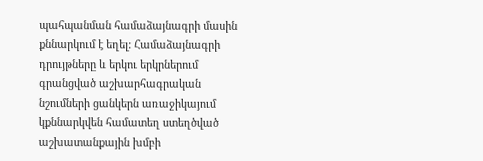պահպանման համաձայնագրի մասին քննարկում է եղել: Համաձայնագրի դրույթները և երկու երկրներում գրանցված աշխարհագրական նշումների ցանկերն առաջիկայում կքննարկվեն համատեղ ստեղծված աշխատանքային խմբի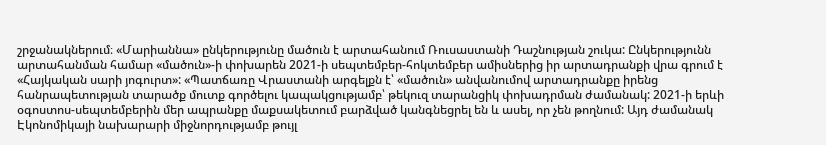շրջանակներում։ «Մարիաննա» ընկերությունը մածուն է արտահանում Ռուսաստանի Դաշնության շուկա: Ընկերությունն արտահանման համար «մածուն»-ի փոխարեն 2021-ի սեպտեմբեր-հոկտեմբեր ամիսներից իր արտադրանքի վրա գրում է «Հայկական սարի յոգուրտ»: «Պատճառը Վրաստանի արգելքն է՝ «մածուն» անվանումով արտադրանքը իրենց հանրապետության տարածք մուտք գործելու կապակցությամբ՝ թեկուզ տարանցիկ փոխադրման ժամանակ: 2021-ի երևի օգոստոս-սեպտեմբերին մեր ապրանքը մաքսակետում բարձված կանգնեցրել են և ասել, որ չեն թողնում: Այդ ժամանակ Էկոնոմիկայի նախարարի միջնորդությամբ թույլ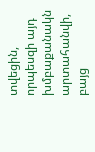տվեցին, որպեսզի այդ խմբաքանակն արտահանվի, բայց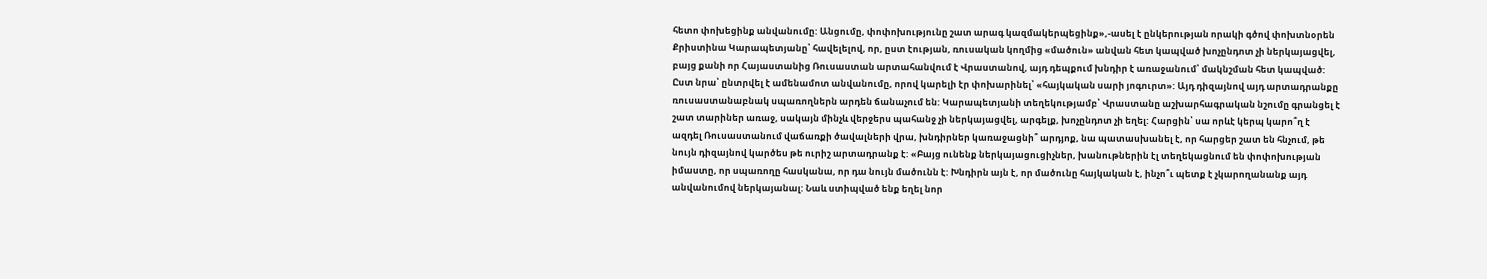հետո փոխեցինք անվանումը: Անցումը, փոփոխությունը շատ արագ կազմակերպեցինք»,-ասել է ընկերության որակի գծով փոխտնօրեն Քրիստինա Կարապետյանը՝ հավելելով, որ, ըստ էության, ռուսական կողմից «մածուն» անվան հետ կապված խոչընդոտ չի ներկայացվել, բայց քանի որ Հայաստանից Ռուսաստան արտահանվում է Վրաստանով, այդ դեպքում խնդիր է առաջանում՝ մակնշման հետ կապված: Ըստ նրա՝ ընտրվել է ամենամոտ անվանումը, որով կարելի էր փոխարինել՝ «հայկական սարի յոգուրտ»: Այդ դիզայնով այդ արտադրանքը ռուսաստանաբնակ սպառողներն արդեն ճանաչում են: Կարապետյանի տեղեկությամբ՝ Վրաստանը աշխարհագրական նշումը գրանցել է շատ տարիներ առաջ, սակայն մինչև վերջերս պահանջ չի ներկայացվել, արգելք, խոչընդոտ չի եղել: Հարցին՝ սա որևէ կերպ կարո՞ղ է ազդել Ռուսաստանում վաճառքի ծավալների վրա, խնդիրներ կառաջացնի՞ արդյոք, նա պատասխանել է, որ հարցեր շատ են հնչում, թե նույն դիզայնով կարծես թե ուրիշ արտադրանք է: «Բայց ունենք ներկայացուցիչներ, խանութներին էլ տեղեկացնում են փոփոխության իմաստը, որ սպառողը հասկանա, որ դա նույն մածունն է: Խնդիրն այն է, որ մածունը հայկական է, ինչո՞ւ պետք է չկարողանանք այդ անվանումով ներկայանալ: Նաև ստիպված ենք եղել նոր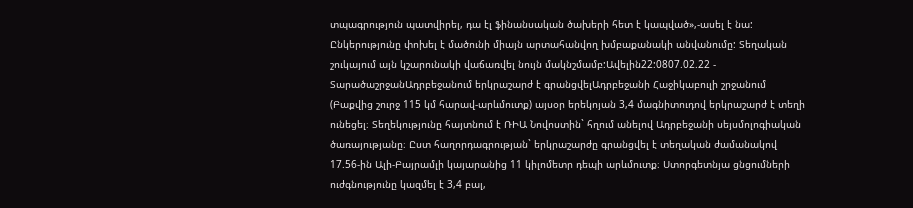տպագրություն պատվիրել, դա էլ ֆինանսական ծախերի հետ է կապված»,-ասել է նա: Ընկերությունը փոխել է մածունի միայն արտահանվող խմբաքանակի անվանումը: Տեղական շուկայում այն կշարունակի վաճառվել նույն մակնշմամբ:Ավելին22:0807.02.22 -
ՏարածաշրջանԱդրբեջանում երկրաշարժ է գրանցվելԱդրբեջանի Հաջիկաբուլի շրջանում (Բաքվից շուրջ 115 կմ հարավ-արևմուտք) այսօր երեկոյան 3,4 մագնիտուդով երկրաշարժ է տեղի ունեցել։ Տեղեկությունը հայտնում է ՌԻԱ Նովոստին` հղում անելով Ադրբեջանի սեյսմոլոգիական ծառայությանը։ Ըստ հաղորդագրության` երկրաշարժը գրանցվել է տեղական ժամանակով 17.56-ին Ալի-Բայրամլի կայարանից 11 կիլոմետր դեպի արևմուտք։ Ստորգետնյա ցնցումների ուժգնությունը կազմել է 3,4 բալ,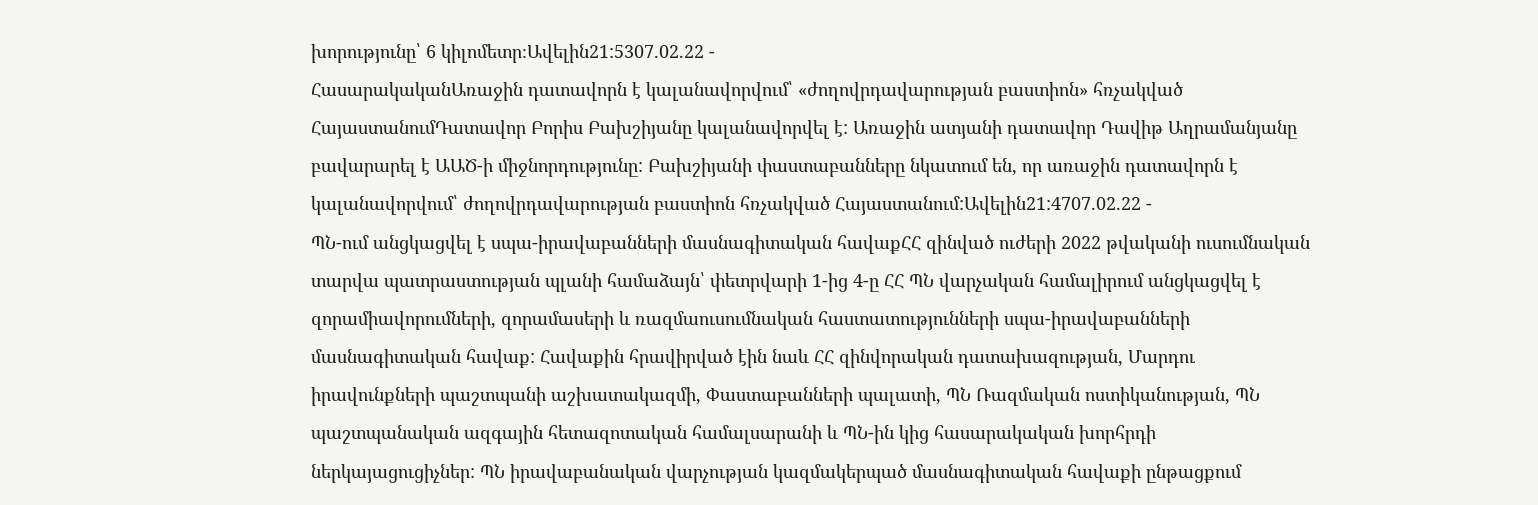խորությունը՝ 6 կիլոմետր։Ավելին21:5307.02.22 -
ՀասարակականԱռաջին դատավորն է կալանավորվում՝ «ժողովրդավարության բաստիոն» հռչակված ՀայաստանումԴատավոր Բորիս Բախշիյանը կալանավորվել է: Առաջին ատյանի դատավոր Դավիթ Աղրամանյանը բավարարել է ԱԱԾ-ի միջնորդությունը: Բախշիյանի փաստաբանները նկատում են, որ առաջին դատավորն է կալանավորվում՝ ժողովրդավարության բաստիոն հռչակված Հայաստանում:Ավելին21:4707.02.22 -
ՊՆ-ում անցկացվել է սպա-իրավաբանների մասնագիտական հավաքՀՀ զինված ուժերի 2022 թվականի ուսումնական տարվա պատրաստության պլանի համաձայն՝ փետրվարի 1-ից 4-ը ՀՀ ՊՆ վարչական համալիրում անցկացվել է զորամիավորումների, զորամասերի և ռազմաուսումնական հաստատությունների սպա-իրավաբանների մասնագիտական հավաք: Հավաքին հրավիրված էին նաև ՀՀ զինվորական դատախազության, Մարդու իրավունքների պաշտպանի աշխատակազմի, Փաստաբանների պալատի, ՊՆ Ռազմական ոստիկանության, ՊՆ պաշտպանական ազգային հետազոտական համալսարանի և ՊՆ-ին կից հասարակական խորհրդի ներկայացուցիչներ: ՊՆ իրավաբանական վարչության կազմակերպած մասնագիտական հավաքի ընթացքում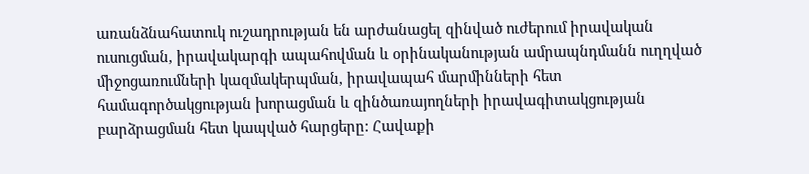առանձնահատուկ ուշադրության են արժանացել զինված ուժերում իրավական ուսուցման, իրավակարգի ապահովման և օրինականության ամրապնդմանն ուղղված միջոցառումների կազմակերպման, իրավապահ մարմինների հետ համագործակցության խորացման և զինծառայողների իրավագիտակցության բարձրացման հետ կապված հարցերը: Հավաքի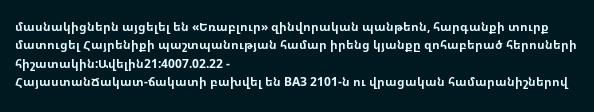մասնակիցներն այցելել են «Եռաբլուր» զինվորական պանթեոն, հարգանքի տուրք մատուցել Հայրենիքի պաշտպանության համար իրենց կյանքը զոհաբերած հերոսների հիշատակին:Ավելին21:4007.02.22 -
ՀայաստանՃակատ-ճակատի բախվել են ВАЗ 2101-ն ու վրացական համարանիշներով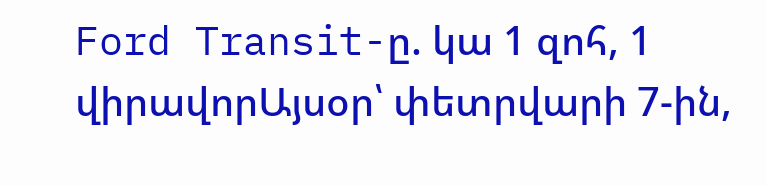Ford Transit-ը. կա 1 զոհ, 1 վիրավորԱյսօր՝ փետրվարի 7-ին,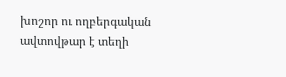խոշոր ու ողբերգական ավտովթար է տեղի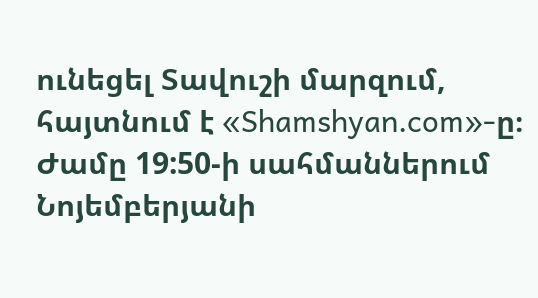ունեցել Տավուշի մարզում, հայտնում է «Shamshyan.com»-ը։ Ժամը 19:50-ի սահմաններում Նոյեմբերյանի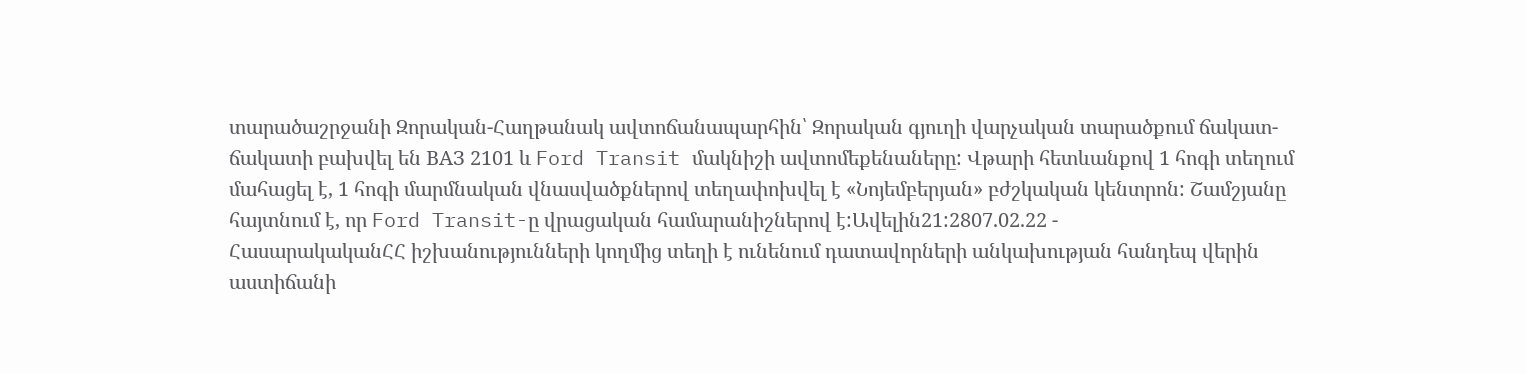տարածաշրջանի Զորական-Հաղթանակ ավտոճանապարհին՝ Զորական գյուղի վարչական տարածքում ճակատ-ճակատի բախվել են ВАЗ 2101 և Ford Transit մակնիշի ավտոմեքենաները: Վթարի հետևանքով 1 հոգի տեղում մահացել է, 1 հոգի մարմնական վնասվածքներով տեղափոխվել է «Նոյեմբերյան» բժշկական կենտրոն: Շամշյանը հայտնում է, որ Ford Transit-ը վրացական համարանիշներով է:Ավելին21:2807.02.22 -
ՀասարակականՀՀ իշխանությունների կողմից տեղի է ունենում դատավորների անկախության հանդեպ վերին աստիճանի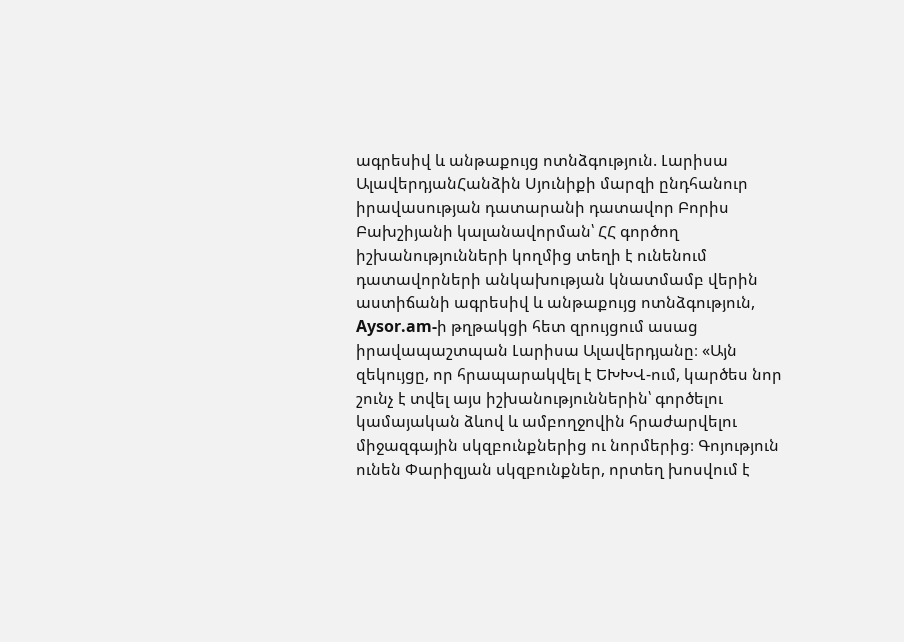ագրեսիվ և անթաքույց ոտնձգություն. Լարիսա ԱլավերդյանՀանձին Սյունիքի մարզի ընդհանուր իրավասության դատարանի դատավոր Բորիս Բախշիյանի կալանավորման՝ ՀՀ գործող իշխանությունների կողմից տեղի է ունենում դատավորների անկախության կնատմամբ վերին աստիճանի ագրեսիվ և անթաքույց ոտնձգություն, Aysor.am-ի թղթակցի հետ զրույցում ասաց իրավապաշտպան Լարիսա Ալավերդյանը։ «Այն զեկույցը, որ հրապարակվել է ԵԽԽՎ-ում, կարծես նոր շունչ է տվել այս իշխանություններին՝ գործելու կամայական ձևով և ամբողջովին հրաժարվելու միջազգային սկզբունքներից ու նորմերից։ Գոյություն ունեն Փարիզյան սկզբունքներ, որտեղ խոսվում է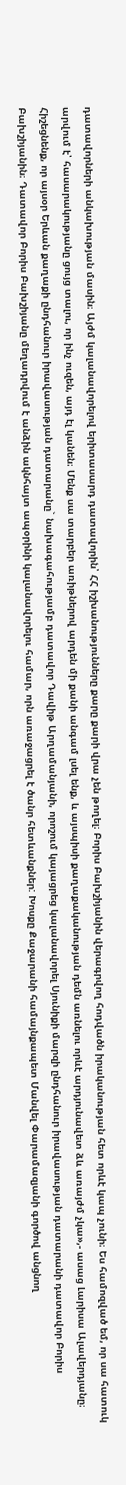դատավորների անկախության մասին։ Այժմ կալանավորելով երիտասարդ դատավորին՝ ՀՀ իշխանությունները քարը քարի վրա չեն թողել։ Բորիս Բախշիյանին վերագրվող հոդվածն իրականության հետ որևէ կապ չունի։ Ես համոզված եմ, որ սա հատուկ արվում է՝ հասարակությանը ցույց տալու, որ ինչ ուզեն, այդ էլ կանեն։ Մենք սա տարբեր առիթներով արդեն մի քանի անգամ լսել ենք, և այսպիսի քաղաքականության դեմն առնելու որևէ արդյունավետ ձև առայժմ չկա»,- ասաց Լարիսա Ալավերդյանը։ Հիշեցնենք, որ այսօր Երևան քաղաքի ընդհանուր իրավասության դատարանը` նախագահությամբ դատավոր Դավիթ Արղամանյանի, որոշում կայացրեց կալանավորել Սյունիքի մարզի ընդհանուր իրավասության դատարանի դատավոր Բորիս Բախշիյանին։ Դատավոր Բորիս Բախշիյանը մեղադրվում է անձին ակնհայտ ապօրինի կալանավորելու համար, որն առաջացրել է ծանր հետևանքներ: Խոսքը Քաջարանի համայնքապետ Մանվել Փարամազյանի գործով անցնող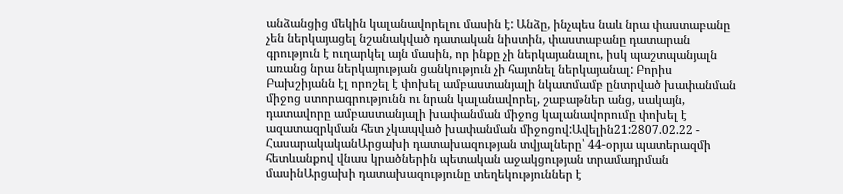անձանցից մեկին կալանավորելու մասին է: Անձը, ինչպես նաև նրա փաստաբանը չեն ներկայացել նշանակված դատական նիստին, փաստաբանը դատարան գրություն է ուղարկել այն մասին, որ ինքը չի ներկայանալու, իսկ պաշտպանյալն առանց նրա ներկայության ցանկություն չի հայտնել ներկայանալ: Բորիս Բախշիյանն էլ որոշել է փոխել ամբաստանյալի նկատմամբ ընտրված խափանման միջոց ստորագրությունն ու նրան կալանավորել, շաբաթներ անց, սակայն, դատավորը ամբաստանյալի խափանման միջոց կալանավորումը փոխել է ազատազրկման հետ չկապված խափանման միջոցով:Ավելին21:2807.02.22 -
ՀասարակականԱրցախի դատախազության տվյալները՝ 44-օրյա պատերազմի հետևանքով վնաս կրածներին պետական աջակցության տրամադրման մասինԱրցախի դատախազությունը տեղեկություններ է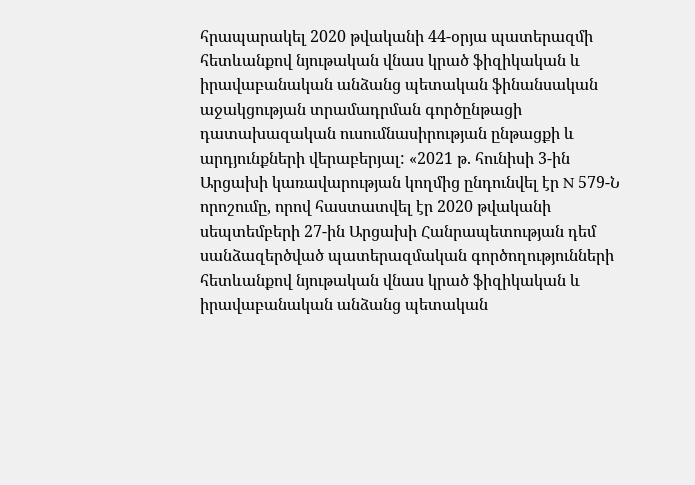հրապարակել 2020 թվականի 44-օրյա պատերազմի հետևանքով նյութական վնաս կրած ֆիզիկական և իրավաբանական անձանց պետական ֆինանսական աջակցության տրամադրման գործընթացի դատախազական ուսումնասիրության ընթացքի և արդյունքների վերաբերյալ: «2021 թ. հունիսի 3-ին Արցախի կառավարության կողմից ընդունվել էր N 579-Ն որոշումը, որով հաստատվել էր 2020 թվականի սեպտեմբերի 27-ին Արցախի Հանրապետության դեմ սանձազերծված պատերազմական գործողությունների հետևանքով նյութական վնաս կրած ֆիզիկական և իրավաբանական անձանց պետական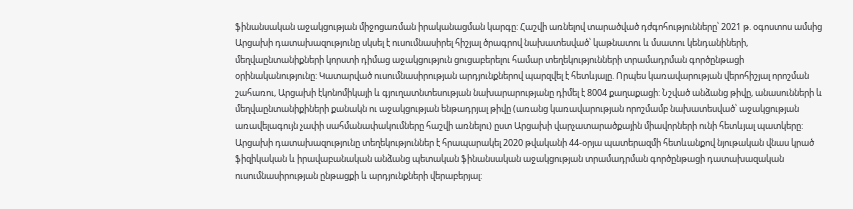ֆինանսական աջակցության միջոցառման իրականացման կարգը: Հաշվի առնելով տարածված դժգոհությունները՝ 2021 թ. օգոստոս ամսից Արցախի դատախազությունը սկսել է ուսումնասիրել հիշյալ ծրագրով նախատեսված՝ կաթնատու և մսատու կենդանիների, մեղվաընտանիքների կորստի դիմաց աջակցություն ցուցաբերելու համար տեղեկությունների տրամադրման գործընթացի օրինականությունը: Կատարված ուսումնասիրության արդյունքներով պարզվել է հետևյալը. Որպես կառավարության վերոհիշյալ որոշման շահառու, Արցախի էկոնոմիկայի և գյուղատնտեսության նախարարությանը դիմել է 8004 քաղաքացի: Նշված անձանց թիվը, անասունների և մեղվաընտանիքիների քանակն ու աջակցության ենթադրյալ թիվը (առանց կառավարության որոշմամբ նախատեսված՝ աջակցության առավելագույն չափի սահմանափակումները հաշվի առնելու) ըստ Արցախի վարչատարածքային միավորների ունի հետևյալ պատկերը: Արցախի դատախազությունը տեղեկություններ է հրապարակել 2020 թվականի 44-օրյա պատերազմի հետևանքով նյութական վնաս կրած ֆիզիկական և իրավաբանական անձանց պետական ֆինանսական աջակցության տրամադրման գործընթացի դատախազական ուսումնասիրության ընթացքի և արդյունքների վերաբերյալ: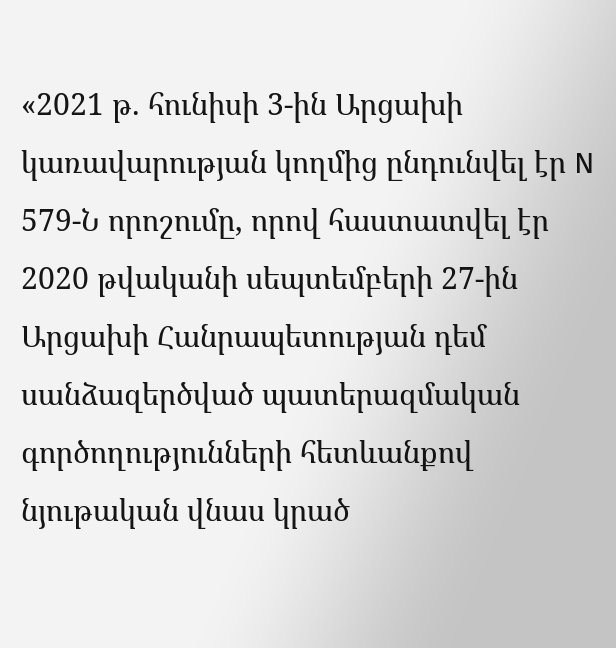«2021 թ. հունիսի 3-ին Արցախի կառավարության կողմից ընդունվել էր N 579-Ն որոշումը, որով հաստատվել էր 2020 թվականի սեպտեմբերի 27-ին Արցախի Հանրապետության դեմ սանձազերծված պատերազմական գործողությունների հետևանքով նյութական վնաս կրած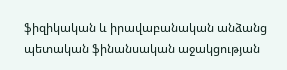ֆիզիկական և իրավաբանական անձանց պետական ֆինանսական աջակցության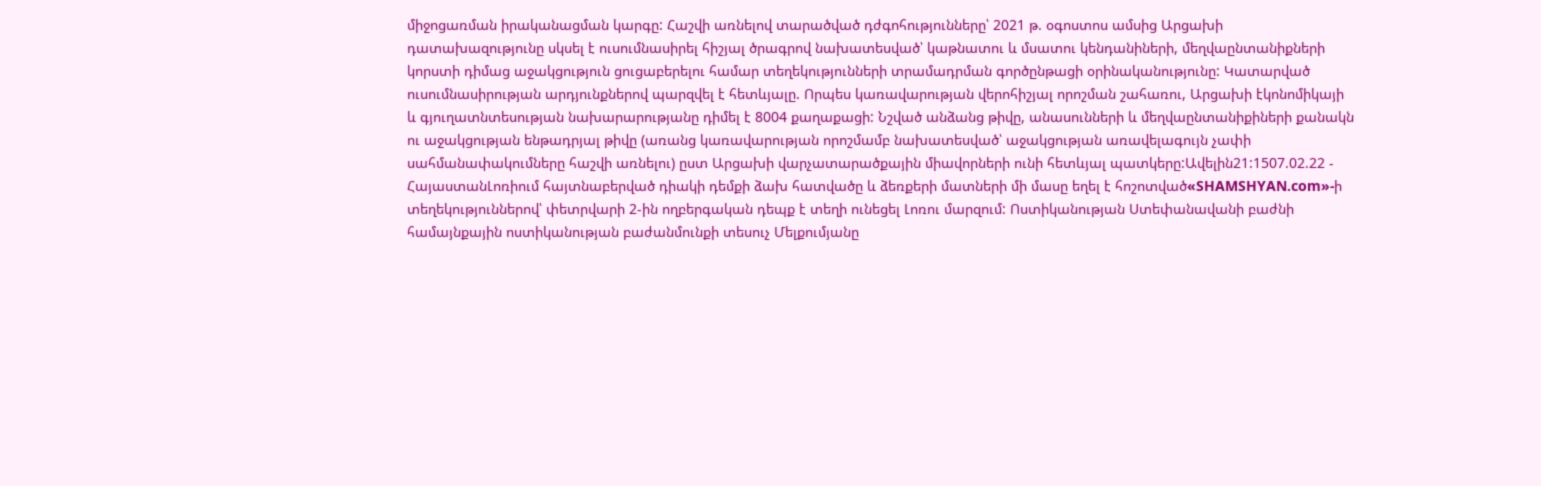միջոցառման իրականացման կարգը: Հաշվի առնելով տարածված դժգոհությունները՝ 2021 թ. օգոստոս ամսից Արցախի դատախազությունը սկսել է ուսումնասիրել հիշյալ ծրագրով նախատեսված՝ կաթնատու և մսատու կենդանիների, մեղվաընտանիքների կորստի դիմաց աջակցություն ցուցաբերելու համար տեղեկությունների տրամադրման գործընթացի օրինականությունը: Կատարված ուսումնասիրության արդյունքներով պարզվել է հետևյալը. Որպես կառավարության վերոհիշյալ որոշման շահառու, Արցախի էկոնոմիկայի և գյուղատնտեսության նախարարությանը դիմել է 8004 քաղաքացի: Նշված անձանց թիվը, անասունների և մեղվաընտանիքիների քանակն ու աջակցության ենթադրյալ թիվը (առանց կառավարության որոշմամբ նախատեսված՝ աջակցության առավելագույն չափի սահմանափակումները հաշվի առնելու) ըստ Արցախի վարչատարածքային միավորների ունի հետևյալ պատկերը:Ավելին21:1507.02.22 -
ՀայաստանԼոռիում հայտնաբերված դիակի դեմքի ձախ հատվածը և ձեռքերի մատների մի մասը եղել է հոշոտված«SHAMSHYAN.com»-ի տեղեկություններով՝ փետրվարի 2-ին ողբերգական դեպք է տեղի ունեցել Լոռու մարզում: Ոստիկանության Ստեփանավանի բաժնի համայնքային ոստիկանության բաժանմունքի տեսուչ Մելքումյանը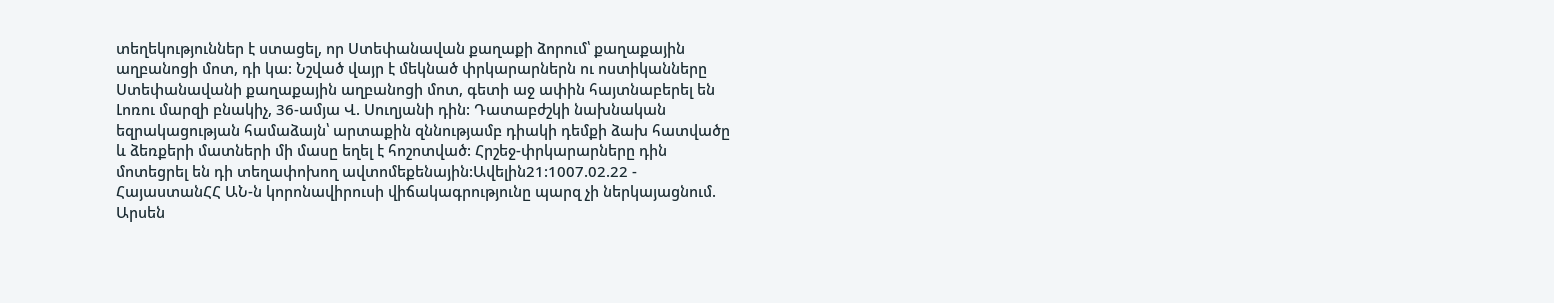տեղեկություններ է ստացել, որ Ստեփանավան քաղաքի ձորում՝ քաղաքային աղբանոցի մոտ, դի կա: Նշված վայր է մեկնած փրկարարներն ու ոստիկանները Ստեփանավանի քաղաքային աղբանոցի մոտ, գետի աջ ափին հայտնաբերել են Լոռու մարզի բնակիչ, 36-ամյա Վ. Սուղյանի դին: Դատաբժշկի նախնական եզրակացության համաձայն՝ արտաքին զննությամբ դիակի դեմքի ձախ հատվածը և ձեռքերի մատների մի մասը եղել է հոշոտված: Հրշեջ-փրկարարները դին մոտեցրել են դի տեղափոխող ավտոմեքենային:Ավելին21:1007.02.22 -
ՀայաստանՀՀ ԱՆ-ն կորոնավիրուսի վիճակագրությունը պարզ չի ներկայացնում. Արսեն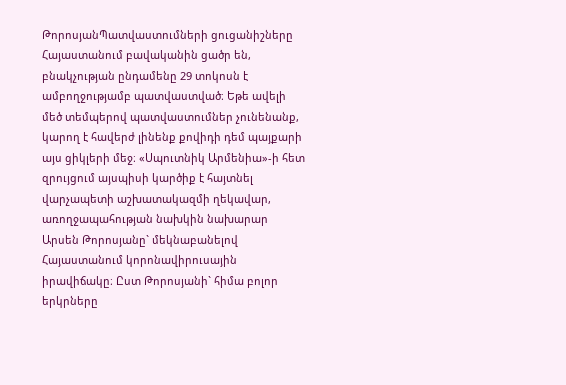ԹորոսյանՊատվաստումների ցուցանիշները Հայաստանում բավականին ցածր են, բնակչության ընդամենը 29 տոկոսն է ամբողջությամբ պատվաստված։ Եթե ավելի մեծ տեմպերով պատվաստումներ չունենանք, կարող է հավերժ լինենք քովիդի դեմ պայքարի այս ցիկլերի մեջ։ «Սպուտնիկ Արմենիա»-ի հետ զրույցում այսպիսի կարծիք է հայտնել վարչապետի աշխատակազմի ղեկավար, առողջապահության նախկին նախարար Արսեն Թորոսյանը` մեկնաբանելով Հայաստանում կորոնավիրուսային իրավիճակը։ Ըստ Թորոսյանի` հիմա բոլոր երկրները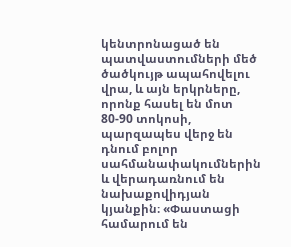կենտրոնացած են պատվաստումների մեծ ծածկույթ ապահովելու վրա, և այն երկրները, որոնք հասել են մոտ 80-90 տոկոսի, պարզապես վերջ են դնում բոլոր սահմանափակումներին և վերադառնում են նախաքովիդյան կյանքին։ «Փաստացի համարում են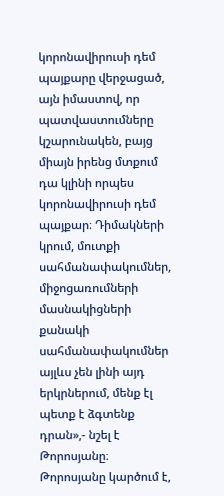կորոնավիրուսի դեմ պայքարը վերջացած, այն իմաստով, որ պատվաստումները կշարունակեն, բայց միայն իրենց մտքում դա կլինի որպես կորոնավիրուսի դեմ պայքար։ Դիմակների կրում, մուտքի սահմանափակումներ, միջոցառումների մասնակիցների քանակի սահմանափակումներ այլևս չեն լինի այդ երկրներում, մենք էլ պետք է ձգտենք դրան»,- նշել է Թորոսյանը։ Թորոսյանը կարծում է,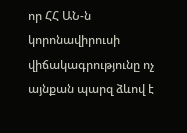որ ՀՀ ԱՆ-ն կորոնավիրուսի վիճակագրությունը ոչ այնքան պարզ ձևով է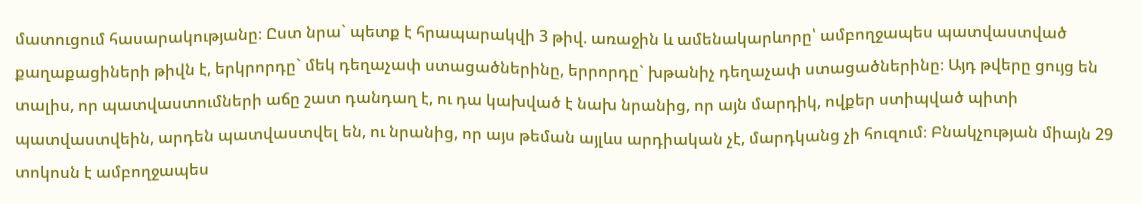մատուցում հասարակությանը։ Ըստ նրա` պետք է հրապարակվի 3 թիվ. առաջին և ամենակարևորը՝ ամբողջապես պատվաստված քաղաքացիների թիվն է, երկրորդը` մեկ դեղաչափ ստացածներինը, երրորդը` խթանիչ դեղաչափ ստացածներինը։ Այդ թվերը ցույց են տալիս, որ պատվաստումների աճը շատ դանդաղ է, ու դա կախված է նախ նրանից, որ այն մարդիկ, ովքեր ստիպված պիտի պատվաստվեին, արդեն պատվաստվել են, ու նրանից, որ այս թեման այլևս արդիական չէ, մարդկանց չի հուզում։ Բնակչության միայն 29 տոկոսն է ամբողջապես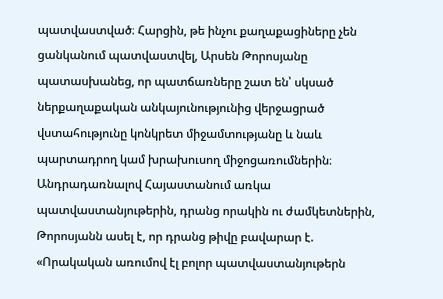պատվաստված։ Հարցին, թե ինչու քաղաքացիները չեն ցանկանում պատվաստվել, Արսեն Թորոսյանը պատասխանեց, որ պատճառները շատ են՝ սկսած ներքաղաքական անկայունությունից վերջացրած վստահությունը կոնկրետ միջամտությանը և նաև պարտադրող կամ խրախուսող միջոցառումներին։ Անդրադառնալով Հայաստանում առկա պատվաստանյութերին, դրանց որակին ու ժամկետներին, Թորոսյանն ասել է, որ դրանց թիվը բավարար է. «Որակական առումով էլ բոլոր պատվաստանյութերն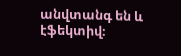անվտանգ են և էֆեկտիվ։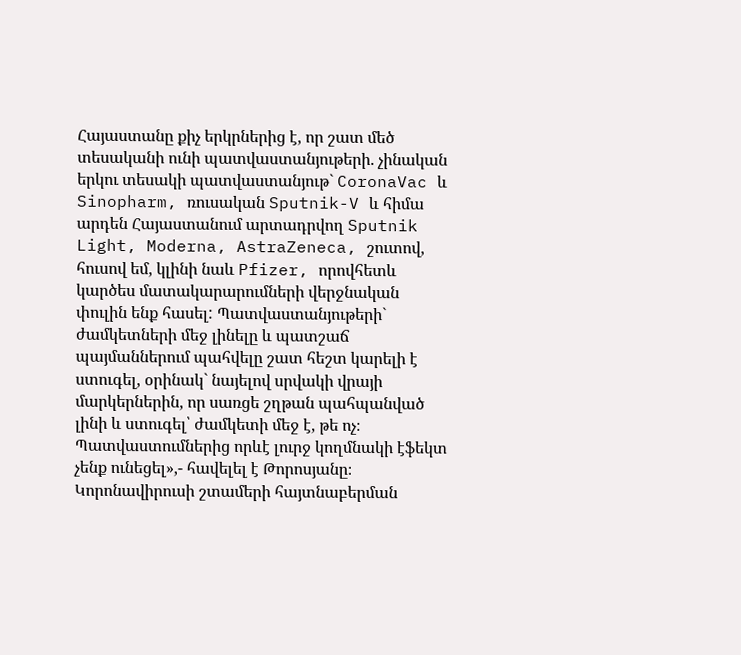Հայաստանը քիչ երկրներից է, որ շատ մեծ տեսականի ունի պատվաստանյութերի. չինական երկու տեսակի պատվաստանյութ` CoronaVac և Sinopharm, ռուսական Sputnik-V և հիմա արդեն Հայաստանում արտադրվող Sputnik Light, Moderna, AstraZeneca, շուտով, հուսով եմ, կլինի նաև Pfizer, որովհետև կարծես մատակարարումների վերջնական փուլին ենք հասել: Պատվաստանյութերի` ժամկետների մեջ լինելը և պատշաճ պայմաններում պահվելը շատ հեշտ կարելի է ստուգել, օրինակ` նայելով սրվակի վրայի մարկերներին, որ սառցե շղթան պահպանված լինի և ստուգել՝ ժամկետի մեջ է, թե ոչ։ Պատվաստումներից որևէ լուրջ կողմնակի էֆեկտ չենք ունեցել»,- հավելել է Թորոսյանը։ Կորոնավիրուսի շտամերի հայտնաբերման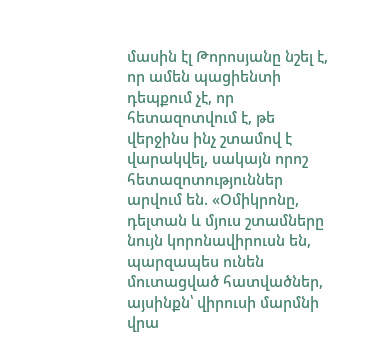մասին էլ Թորոսյանը նշել է, որ ամեն պացիենտի դեպքում չէ, որ հետազոտվում է, թե վերջինս ինչ շտամով է վարակվել, սակայն որոշ հետազոտություններ արվում են. «Օմիկրոնը, դելտան և մյուս շտամները նույն կորոնավիրուսն են, պարզապես ունեն մուտացված հատվածներ, այսինքն՝ վիրուսի մարմնի վրա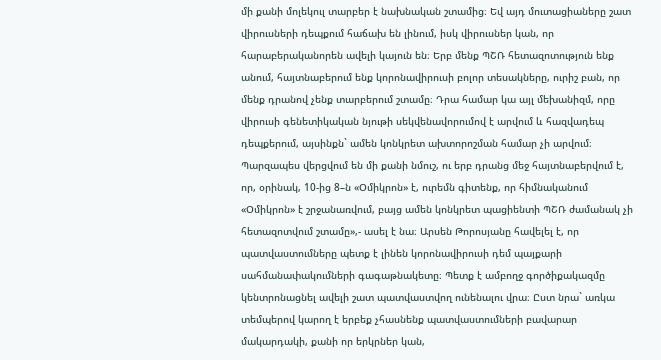մի քանի մոլեկուլ տարբեր է նախնական շտամից։ Եվ այդ մուտացիաները շատ վիրուսների դեպքում հաճախ են լինում, իսկ վիրուսներ կան, որ հարաբերականորեն ավելի կայուն են։ Երբ մենք ՊՇՌ հետազոտություն ենք անում, հայտնաբերում ենք կորոնավիրուսի բոլոր տեսակները, ուրիշ բան, որ մենք դրանով չենք տարբերում շտամը։ Դրա համար կա այլ մեխանիզմ, որը վիրուսի գենետիկական նյութի սեկվենավորումով է արվում և հազվադեպ դեպքերում, այսինքն` ամեն կոնկրետ ախտորոշման համար չի արվում։ Պարզապես վերցվում են մի քանի նմուշ, ու երբ դրանց մեջ հայտնաբերվում է, որ, օրինակ, 10-ից 8–ն «Օմիկրոն» է, ուրեմն գիտենք, որ հիմնականում «Օմիկրոն» է շրջանառվում, բայց ամեն կոնկրետ պացիենտի ՊՇՌ ժամանակ չի հետազոտվում շտամը»,- ասել է նա։ Արսեն Թորոսյանը հավելել է, որ պատվաստումները պետք է լինեն կորոնավիրուսի դեմ պայքարի սահմանափակումների գագաթնակետը։ Պետք է ամբողջ գործիքակազմը կենտրոնացնել ավելի շատ պատվաստվող ունենալու վրա։ Ըստ նրա` առկա տեմպերով կարող է երբեք չհասնենք պատվաստումների բավարար մակարդակի, քանի որ երկրներ կան,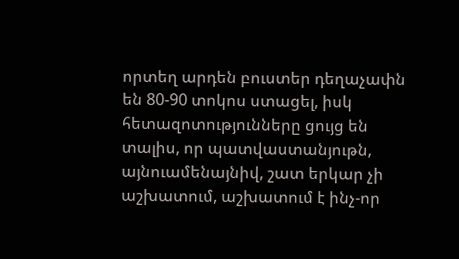որտեղ արդեն բուստեր դեղաչափն են 80-90 տոկոս ստացել, իսկ հետազոտությունները ցույց են տալիս, որ պատվաստանյութն, այնուամենայնիվ, շատ երկար չի աշխատում, աշխատում է ինչ-որ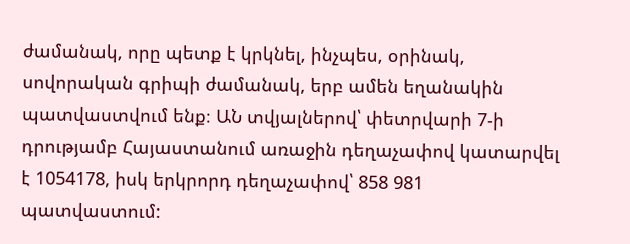ժամանակ, որը պետք է կրկնել, ինչպես, օրինակ, սովորական գրիպի ժամանակ, երբ ամեն եղանակին պատվաստվում ենք։ ԱՆ տվյալներով՝ փետրվարի 7-ի դրությամբ Հայաստանում առաջին դեղաչափով կատարվել է 1054178, իսկ երկրորդ դեղաչափով՝ 858 981 պատվաստում: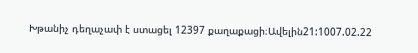Խթանիչ դեղաչափ է ստացել 12397 քաղաքացի։Ավելին21:1007.02.22